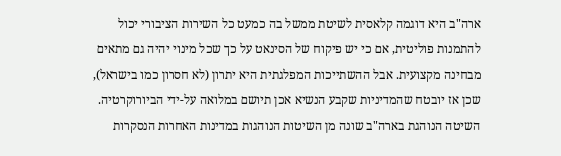ארה"ב היא דוגמה קלאסית לשיטת ממשל בה כמעט כל השירות הציבורי יכול להתמנות פוליטית, אם כי יש פיקוח של הסינאט על כך שכל מינוי יהיה גם מתאים מבחינה מקצועית. אבל ההשתייכות המפלגתית היא יתרון (לא חסרון כמו בישראל), שכן אז יובטח שהמדיניות שקבע הנשיא אכן תיושם במלואה על-ידי הביורוקרטיה.
השיטה הנוהגת בארה"ב שונה מן השיטות הנוהגות במדינות האחרות הנסקרות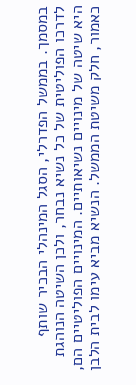במסמך. בממשל הפדרלי, הסגל המינהלי הבכיר שותף לדרכו הפוליטית של כל נשיא נבחר, ולכן השיטה הנוהגת היא שיטה של מינויים נשיאותיים. המינויים הפוליטיים הם, כאמור, חלק משיטת הממשל. הנשיא מביא עימו לבית הלבן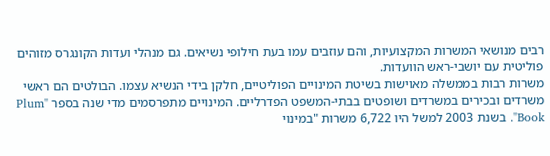רבים מנושאי המשרות המקצועיות, והם עוזבים עמו בעת חילופי נשיאים. גם מנהלי ועדות הקונגרס מזוהים פוליטית עם יושבי-ראש הוועדות.
משרות רבות בממשלה מאוישות בשיטת המינויים הפוליטיים, חלקן בידי הנשיא עצמו. הבולטים הם ראשי משרדים ובכירים במשרדים ושופטים בבתי-המשפט הפדרליים. המינויים מתפרסמים מדי שנה בספר "Plum Book". בשנת 2003 למשל היו 6,722 משרות "במינוי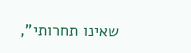שאינו תחרותי",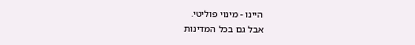היינו - מינוי פוליטי.
אבל גם בכל המדינות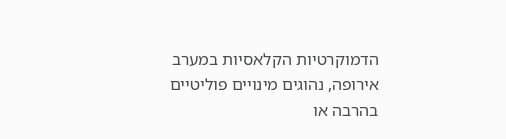הדמוקרטיות הקלאסיות במערב אירופה, נהוגים מינויים פוליטיים בהרבה או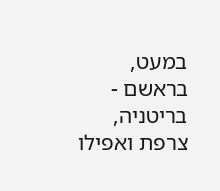במעט, בראשם - בריטניה, צרפת ואפילו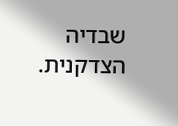שבדיה הצדקנית.